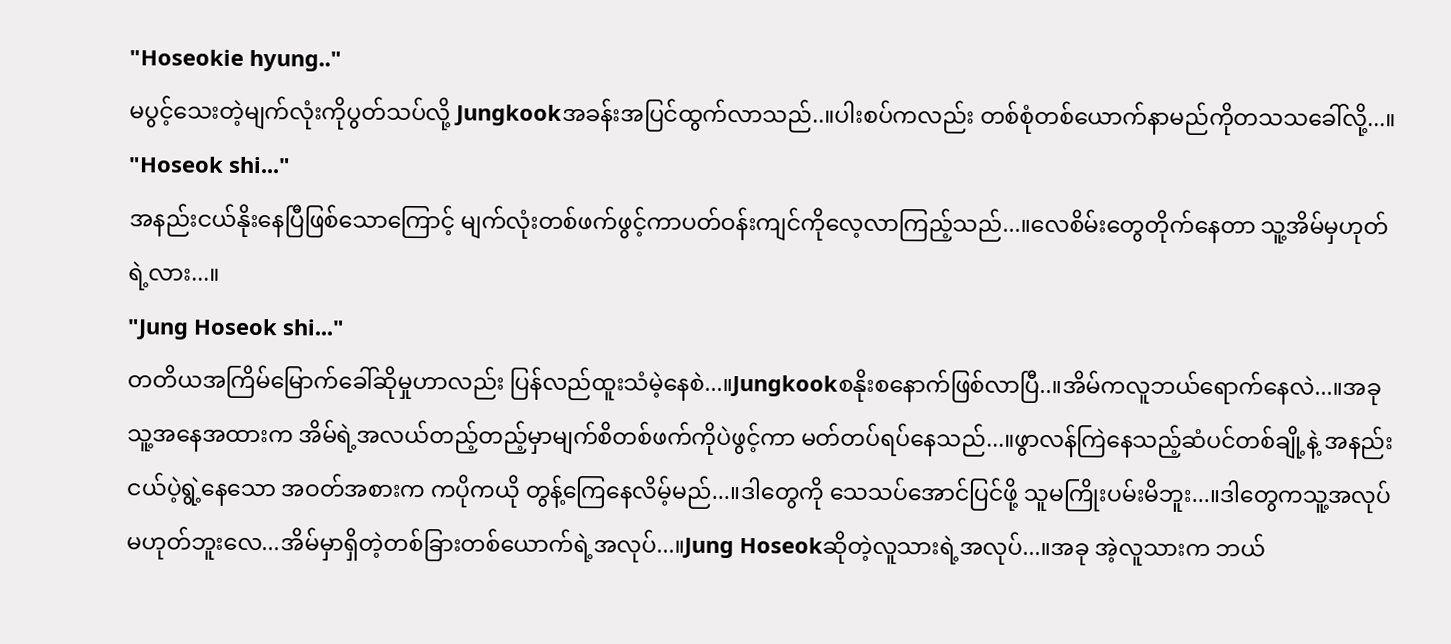"Hoseokie hyung.."
မပွင့်သေးတဲ့မျက်လုံးကိုပွတ်သပ်လို့ Jungkookအခန်းအပြင်ထွက်လာသည်..။ပါးစပ်ကလည်း တစ်စုံတစ်ယောက်နာမည်ကိုတသသခေါ်လို့...။
"Hoseok shi..."
အနည်းငယ်နိုးနေပြီဖြစ်သောကြောင့် မျက်လုံးတစ်ဖက်ဖွင့်ကာပတ်ဝန်းကျင်ကိုလေ့လာကြည့်သည်...။လေစိမ်းတွေတိုက်နေတာ သူ့အိမ်မှဟုတ်ရဲ့လား...။
"Jung Hoseok shi..."
တတိယအကြိမ်မြောက်ခေါ်ဆိုမှုဟာလည်း ပြန်လည်ထူးသံမဲ့နေစဲ...။Jungkookစနိုးစနောက်ဖြစ်လာပြီ..။အိမ်ကလူဘယ်ရောက်နေလဲ...။အခုသူ့အနေအထားက အိမ်ရဲ့အလယ်တည့်တည့်မှာမျက်စိတစ်ဖက်ကိုပဲဖွင့်ကာ မတ်တပ်ရပ်နေသည်...။ဖွာလန်ကြဲနေသည့်ဆံပင်တစ်ချို့နဲ့ အနည်းငယ်ပဲ့ရွဲ့နေသော အဝတ်အစားက ကပိုကယို တွန့်ကြေနေလိမ့်မည်...။ဒါတွေကို သေသပ်အောင်ပြင်ဖို့ သူမကြိုးပမ်းမိဘူး...။ဒါတွေကသူ့အလုပ်မဟုတ်ဘူးလေ...အိမ်မှာရှိတဲ့တစ်ခြားတစ်ယောက်ရဲ့အလုပ်...။Jung Hoseokဆိုတဲ့လူသားရဲ့အလုပ်...။အခု အဲ့လူသားက ဘယ်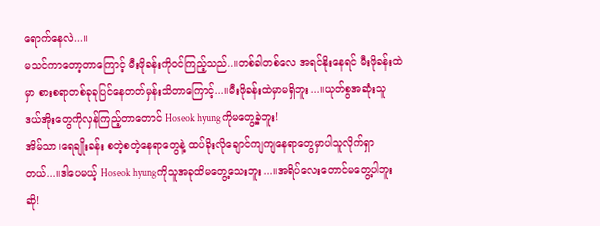ရောက်နေလဲ...။
မသင်ကာတော့တာကြောင့် မီးဖိုခန်းကိုဝင်ကြည့်သည်..။တစ်ခါတစ်လေ အရင်နိုးနေရင် မီးဖိုခန်းထဲမှာ စားစရာတစ်ခုခုပြင်နေတတ်မှန်းသိတာကြောင့်...။မီးဖိုခန်းထဲမှာမရှိဘူး...။ယုတ်စွအဆုံးသူ ဒယ်အိုးတွေကိုလှန်ကြည့်တာတောင် Hoseok hyungကိုမတွေ့ခဲ့ဘူး!
အိမ်သာ၊ရေချိုးခန်း စတဲ့စတဲ့နေရာတွေနဲ့ ထပ်ခိုးလိုချောင်ကျကျနေရာတွေမှာပါသူလိုက်ရှာတယ်...။ဒါပေမယ့် Hoseok hyungကိုသူအခုထိမတွေ့သေးဘူး...။အရိပ်လေးတောင်မတွေ့ပါဘူးဆို!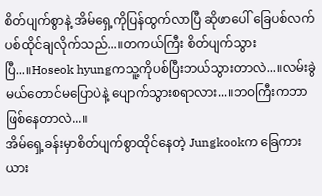စိတ်ပျက်စွာနဲ့ အိမ်ရှေ့ကိုပြန်ထွက်လာပြီ ဆိုဖာပေါ် ခြေပစ်လက်ပစ်ထိုင်ချလိုက်သည်...။တကယ်ကြီး စိတ်ပျက်သွားပြီ...။Hoseok hyungကသူ့ကိုပစ်ပြီးဘယ်သွားတာလဲ...။လမ်းခွဲမယ်တောင်မပြောပဲနဲ့ ပျောက်သွားစရာလား...။ဘဝကြီးကဘာဖြစ်နေတာလဲ...။
အိမ်ရှေ့ခန်းမှာစိတ်ပျက်စွာထိုင်နေတဲ့ Jungkookက ခြေကားယား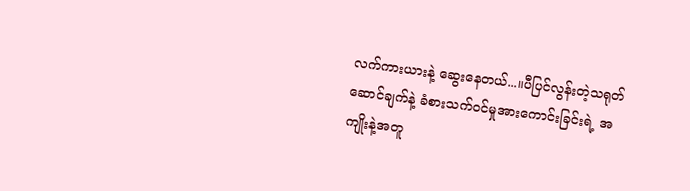လက်ကားယားနဲ့ ဆွေးနေတယ်...။ပီပြင်လွန်းတဲ့သရုတ်ဆောင်ချက်နဲ့ ခံစားသက်ဝင်မှုအားကောင်းခြင်းရဲ့ အကျိုးနဲ့အတူ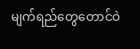မျက်ရည်တွေတောင်ဝဲ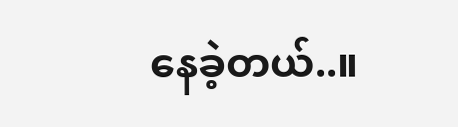နေခဲ့တယ်..။